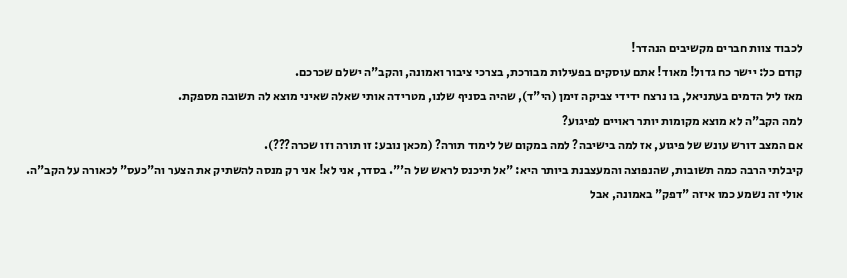לכבוד צוות חברים מקשיבים הנהדר!
קודם כל: יישר כח גדול! מאוד! אתם עוסקים בפעילות מבורכת, בצרכי ציבור ואמונה, והקב"ה ישלם שכרכם.
מאז ליל הדמים בעתניאל, בו נרצח ידידי צביקה זימן (הי"ד), שהיה בסניף שלנו, מטרידה אותי שאלה שאיני מוצא לה תשובה מספקת.
למה הקב"ה לא מוצא מקומות יותר ראויים לפיגוע?
אם המצב דורש עונש של פיגוע, אז למה בישיבה? למה במקום של לימוד תורה? (מכאן נובע: זו תורה וזו שכרה???).
קיבלתי הרבה כמה תשובות, שהנפוצה והמעצבנת ביותר היא: "אל תיכנס לראש של ה'". בסדר, אני לא! אני רק מנסה להשתיק את הצער וה"כעס" לכאורה על הקב"ה.
אולי זה נשמע כמו איזה "דפק" באמונה, אבל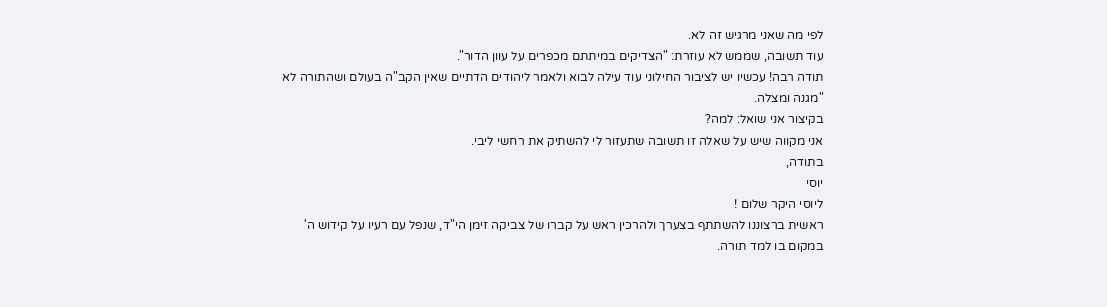לפי מה שאני מרגיש זה לא.
עוד תשובה, שממש לא עוזרת: "הצדיקים במיתתם מכפרים על עוון הדור".
תודה רבה! עכשיו יש לציבור החילוני עוד עילה לבוא ולאמר ליהודים הדתיים שאין הקב"ה בעולם ושהתורה לא "מגנה ומצלה.
בקיצור אני שואל: למה?
אני מקווה שיש על שאלה זו תשובה שתעזור לי להשתיק את רחשי ליבי.
בתודה,
יוסי
ליוסי היקר שלום !
ראשית ברצוננו להשתתף בצערך ולהרכין ראש על קברו של צביקה זימן הי"ד, שנפל עם רעיו על קידוש ה' במקום בו למד תורה.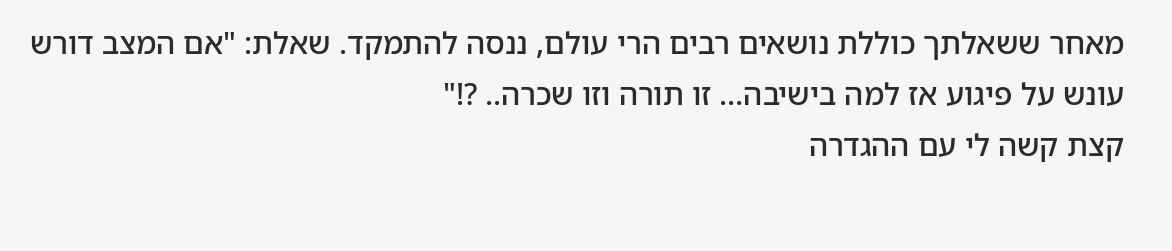מאחר ששאלתך כוללת נושאים רבים הרי עולם, ננסה להתמקד. שאלת: "אם המצב דורש עונש על פיגוע אז למה בישיבה… זו תורה וזו שכרה.. ?!"
קצת קשה לי עם ההגדרה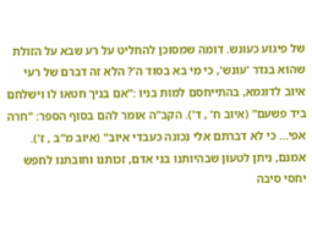של פיגוע כעונש. דומה שמסוכן להחליט על רע שבא על הזולת שהוא בגדר 'עונש', כי מי בא בסוד ה'? הלא זה דברם של רעי איוב לדוגמא, בהתייחסם למות בניו :"אם בניך חטאו לו וישלחם ביד פשעם" (איוב ח' , ד'). הקב"ה אומר להם בסוף הספר: "חרה אפי… כי לא דברתם אלי נכונה כעבדי איוב" (איוב מ"ב , ז').
אמנם, ניתן לטעון שבהיותנו בני אדם, זכותנו וחובתנו לחפש יחסי סיבה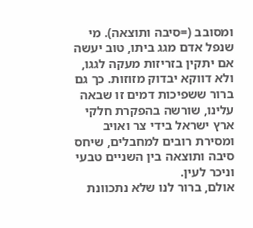ומסובב (=סיבה ותוצאה). מי שנפל אדם מגג ביתו, טוב יעשה אם יתקין בזריזות מעקה לגגו, ולא דווקא יבדוק מזוזות. כך גם ברור ששפיכות דמים זו שבאה עלינו, שורשה בהפקרת חלקי ארץ ישראל בידי צר ואויב ומסירת רובים למחבלים, שיחס סיבה ותוצאה בין השניים טבעי וניכר לעין.
אולם, ברור לנו שלא נתכוונת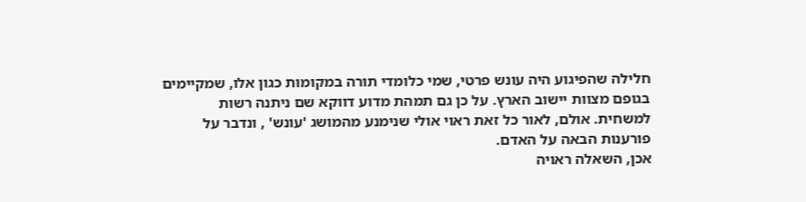חלילה שהפיגוע היה עונש פרטי, שמי כלומדי תורה במקומות כגון אלו, שמקיימים בגופם מצוות יישוב הארץ. על כן גם תמהת מדוע דווקא שם ניתנה רשות למשחית. אולם, לאור כל זאת ראוי אולי שנימנע מהמושג 'עונש' , ונדבר על פורענות הבאה על האדם.
אכן, השאלה ראויה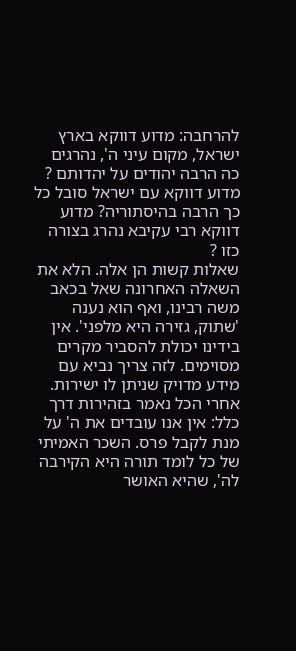להרחבה: מדוע דווקא בארץ ישראל, מקום עיני ה', נהרגים כה הרבה יהודים על יהדותם ? מדוע דווקא עם ישראל סובל כל כך הרבה בהיסתוריה? מדוע דווקא רבי עקיבא נהרג בצורה כזו ?
שאלות קשות הן אלה. הלא את השאלה האחרונה שאל בכאב משה רבינו, ואף הוא נענה 'שתוק, גזירה היא מלפני'. אין בידינו יכולת להסביר מקרים מסוימים. לזה צריך נביא עם מידע מדויק שניתן לו ישירות.
אחרי הכל נאמר בזהירות דרך כלל: אין אנו עובדים את ה' על מנת לקבל פרס. השכר האמיתי של כל לומד תורה היא הקירבה לה', שהיא האושר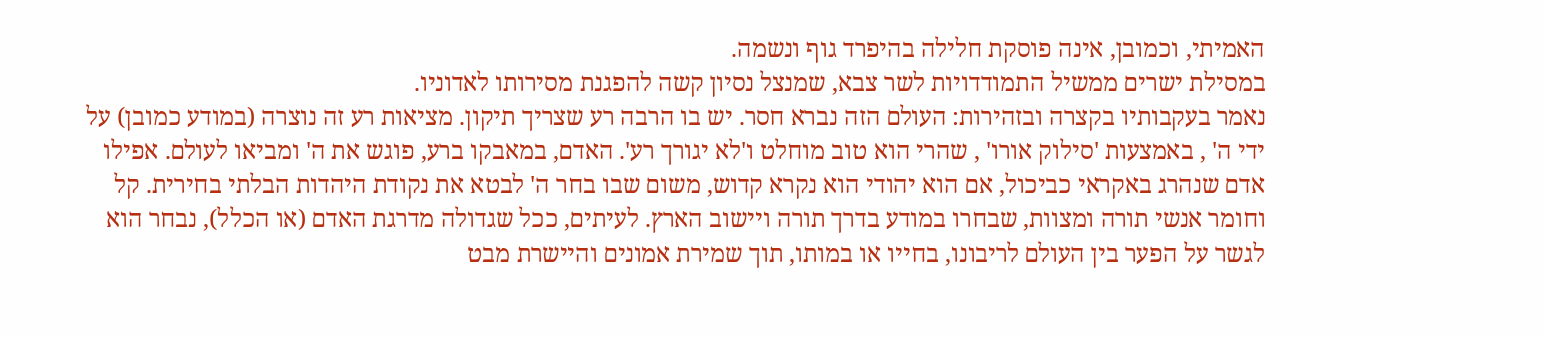האמיתי, וכמובן, אינה פוסקת חלילה בהיפרד גוף ונשמה.
במסילת ישרים ממשיל התמודדויות לשר צבא, שמנצל נסיון קשה להפגנת מסירותו לאדוניו.
נאמר בעקבותיו בקצרה ובזהירות: העולם הזה נברא חסר. יש בו הרבה רע שצריך תיקון. מציאות רע זה נוצרה (במודע כמובן) על ידי ה' , באמצעות 'סילוק אורו' , שהרי הוא טוב מוחלט ו'לא יגורך רע'. האדם, במאבקו ברע, פוגש את ה' ומביאו לעולם. אפילו אדם שנהרג באקראי כביכול, אם הוא יהודי הוא נקרא קדוש, משום שבו בחר ה' לבטא את נקודת היהדות הבלתי בחירית. קל וחומר אנשי תורה ומצוות, שבחרו במודע בדרך תורה ויישוב הארץ. לעיתים, ככל שגדולה מדרגת האדם (או הכלל), נבחר הוא לגשר על הפער בין העולם לריבונו, בחייו או במותו, תוך שמירת אמונים והיישרת מבט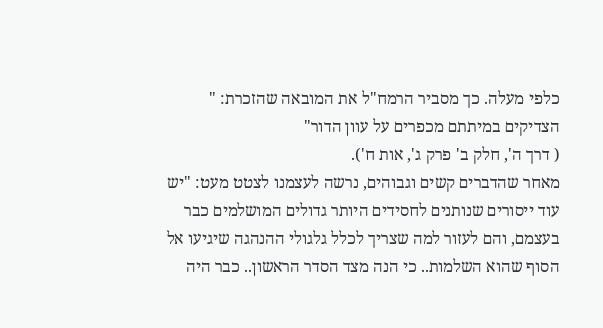כלפי מעלה. כך מסביר הרמח"ל את המובאה שהזכרת: " הצדיקים במיתתם מכפרים על עוון הדור"
( דרך ה', חלק ב' פרק ג', אות ח').
מאחר שהדברים קשים וגבוהים, נרשה לעצמנו לצטט מעט: "יש עוד ייסורים שנותנים לחסידים היותר גדולים המושלמים כבר בעצמם, והם לעזור למה שצריך לכלל גלגולי ההנהגה שיגיעו אל הסוף שהוא השלמות.. כי הנה מצד הסדר הראשון.. כבר היה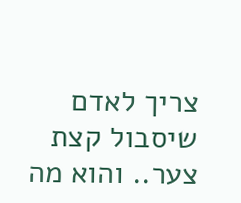צריך לאדם שיסבול קצת צער.. והוא מה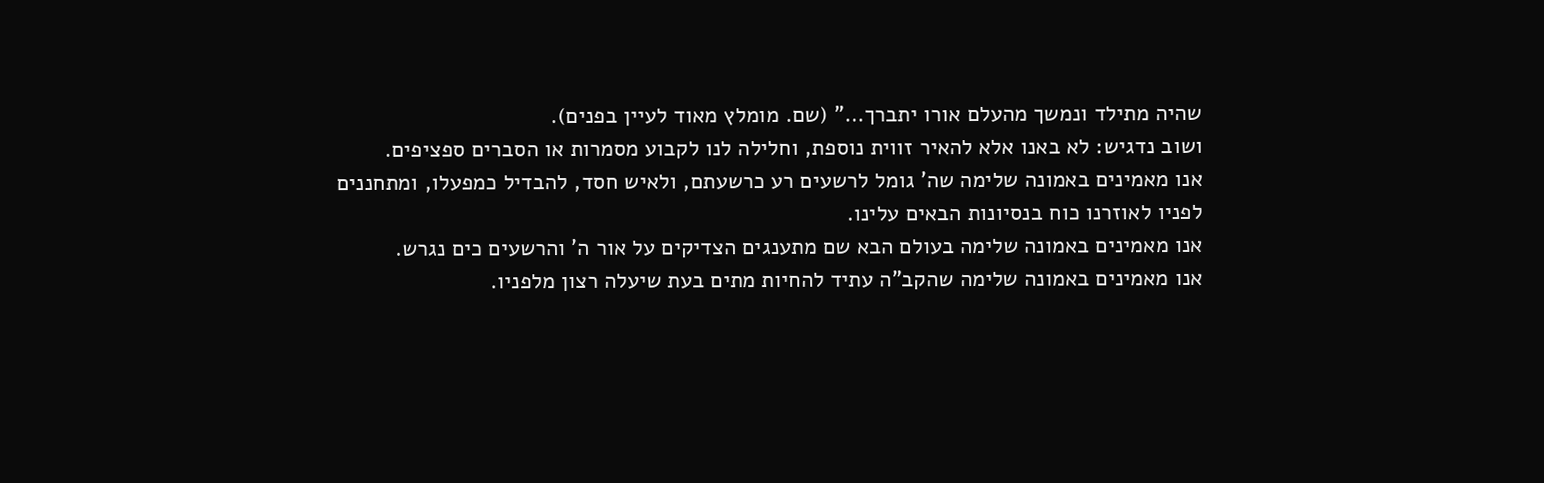שהיה מתילד ונמשך מהעלם אורו יתברך…" (שם. מומלץ מאוד לעיין בפנים).
ושוב נדגיש: לא באנו אלא להאיר זווית נוספת, וחלילה לנו לקבוע מסמרות או הסברים ספציפים.
אנו מאמינים באמונה שלימה שה' גומל לרשעים רע כרשעתם, ולאיש חסד, להבדיל כמפעלו, ומתחננים לפניו לאוזרנו כוח בנסיונות הבאים עלינו.
אנו מאמינים באמונה שלימה בעולם הבא שם מתענגים הצדיקים על אור ה' והרשעים כים נגרש.
אנו מאמינים באמונה שלימה שהקב"ה עתיד להחיות מתים בעת שיעלה רצון מלפניו.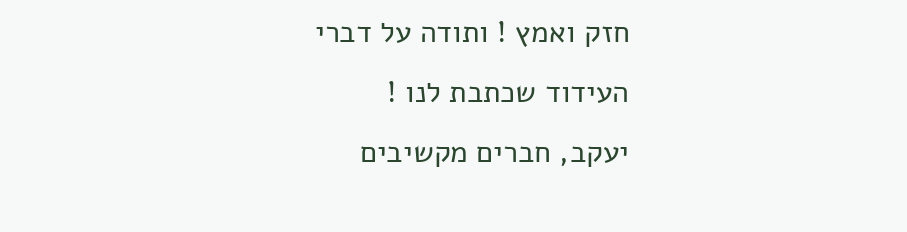חזק ואמץ ! ותודה על דברי העידוד שכתבת לנו !
יעקב, חברים מקשיבים